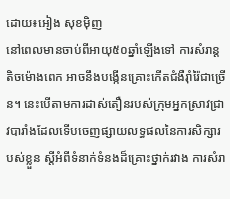ដោយ៖អៀង សុខម៉ិញ
នៅពេលមានចាប់ពីអាយុ៥០ឆ្នាំឡើងទៅ ការសំរាន្តតិចម៉ោងពេក អាចនឹងបង្កើនគ្រោះកើតជំងឺរ៉ាំរ៉ៃជាច្រើន។ នេះបើតាមការដាស់តឿនរបស់ក្រុមអ្នកស្រាវជ្រាវបារាំងដែលទើបចេញផ្សាយលទ្ធផលនៃការសិក្សារបស់ខ្លួន ស្តីអំពីទំនាក់ទំនងដ៏គ្រោះថ្នាក់រវាង ការសំរា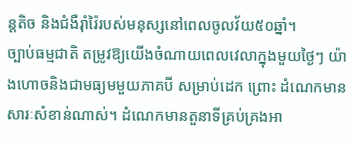ន្តតិច និងជំងឺរ៉ាំរ៉ៃរបស់មនុស្សនៅពេលចូលវ័យ៥០ឆ្នាំ។
ច្បាប់ធម្មជាតិ តម្រូវឱ្យយើងចំណាយពេលវេលាក្នុងមួយថ្ងៃៗ យ៉ាងហោចនិងជាមធ្យមមួយភាគបី សម្រាប់ដេក ព្រោះ ដំណេកមានសារៈសំខាន់ណាស់។ ដំណេកមានតួនាទីគ្រប់គ្រងអា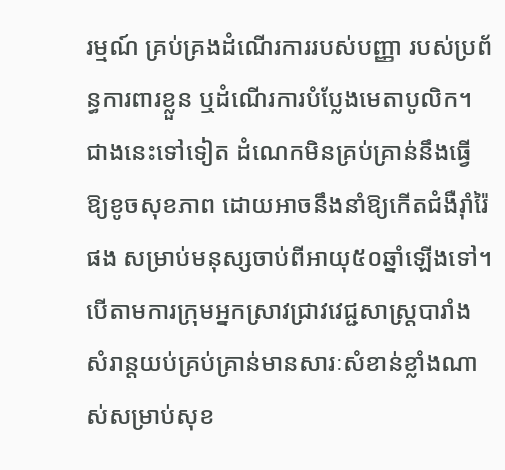រម្មណ៍ គ្រប់គ្រងដំណើរការរបស់បញ្ញា របស់ប្រព័ន្ធការពារខ្លួន ឬដំណើរការបំប្លែងមេតាបូលិក។ ជាងនេះទៅទៀត ដំណេកមិនគ្រប់គ្រាន់នឹងធ្វើឱ្យខូចសុខភាព ដោយអាចនឹងនាំឱ្យកើតជំងឺរ៉ាំរ៉ៃ ផង សម្រាប់មនុស្សចាប់ពីអាយុ៥០ឆ្នាំឡើងទៅ។
បើតាមការក្រុមអ្នកស្រាវជ្រាវវេជ្ជសាស្ត្របារាំង សំរាន្តយប់គ្រប់គ្រាន់មានសារៈសំខាន់ខ្លាំងណាស់សម្រាប់សុខ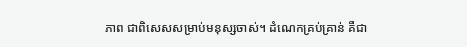ភាព ជាពិសេសសម្រាប់មនុស្សចាស់។ ដំណេកគ្រប់គ្រាន់ គឺជា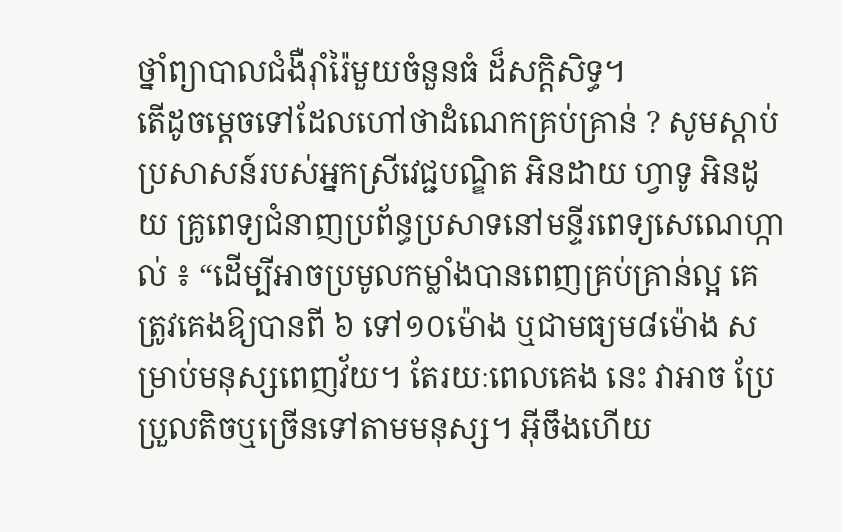ថ្នាំព្យាបាលជំងឺរ៉ាំរ៉ៃមួយចំនួនធំ ដ៏សក្តិសិទ្ធ។
តើដូចម្តេចទៅដែលហៅថាដំណេកគ្រប់គ្រាន់ ? សូមស្តាប់ប្រសាសន៍របស់អ្នកស្រីវេជ្ជបណ្ឌិត អិនដាយ ហ្វាទូ អិនដូយ គ្រូពេទ្យជំនាញប្រព័ន្ធប្រសាទនៅមន្ទីរពេទ្យសេណេហ្កាល់ ៖ “ដើម្បីអាចប្រមូលកម្លាំងបានពេញគ្រប់គ្រាន់ល្អ គេត្រូវគេងឱ្យបានពី ៦ ទៅ១០ម៉ោង ឬជាមធ្យម៨ម៉ោង សម្រាប់មនុស្សពេញវ័យ។ តែរយៈពេលគេង នេះ វាអាច ប្រែប្រួលតិចឬច្រើនទៅតាមមនុស្ស។ អ៊ីចឹងហើយ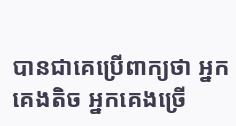បានជាគេប្រើពាក្យថា អ្នកគេងតិច អ្នកគេងច្រើ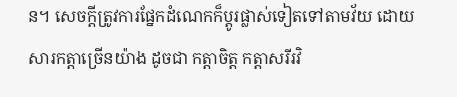ន។ សេចក្តីត្រូវការផ្នែកដំណេកក៏ប្តូរផ្លាស់ទៀតទៅតាមវ័យ ដោយសារកត្តាច្រើនយ៉ាង ដូចជា កត្តាចិត្ត កត្តាសរីរវិ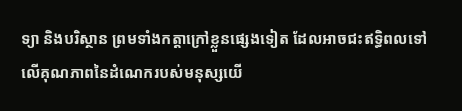ទ្យា និងបរិស្ថាន ព្រមទាំងកត្តាក្រៅខ្លួនផ្សេងទៀត ដែលអាចជះឥទ្ធិពលទៅលើគុណភាពនៃដំណេករបស់មនុស្សយើ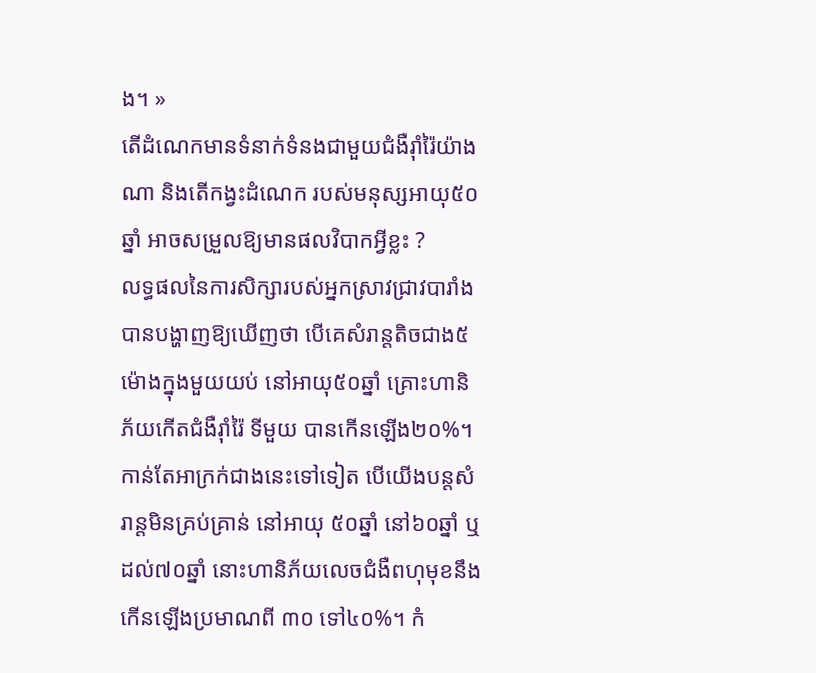ង។ »
តើដំណេកមានទំនាក់ទំនងជាមួយជំងឺរ៉ាំរ៉ៃយ៉ាងណា និងតើកង្វះដំណេក របស់មនុស្សអាយុ៥០ឆ្នាំ អាចសម្រួលឱ្យមានផលវិបាកអ្វីខ្លះ ?
លទ្ធផលនៃការសិក្សារបស់អ្នកស្រាវជ្រាវបារាំង បានបង្ហាញឱ្យឃើញថា បើគេសំរាន្តតិចជាង៥ម៉ោងក្នុងមួយយប់ នៅអាយុ៥០ឆ្នាំ គ្រោះហានិភ័យកើតជំងឺរ៉ាំរ៉ៃ ទីមួយ បានកើនឡើង២០%។ កាន់តែអាក្រក់ជាងនេះទៅទៀត បើយើងបន្តសំរាន្តមិនគ្រប់គ្រាន់ នៅអាយុ ៥០ឆ្នាំ នៅ៦០ឆ្នាំ ឬដល់៧០ឆ្នាំ នោះហានិភ័យលេចជំងឺពហុមុខនឹងកើនឡើងប្រមាណពី ៣០ ទៅ៤០%។ កំ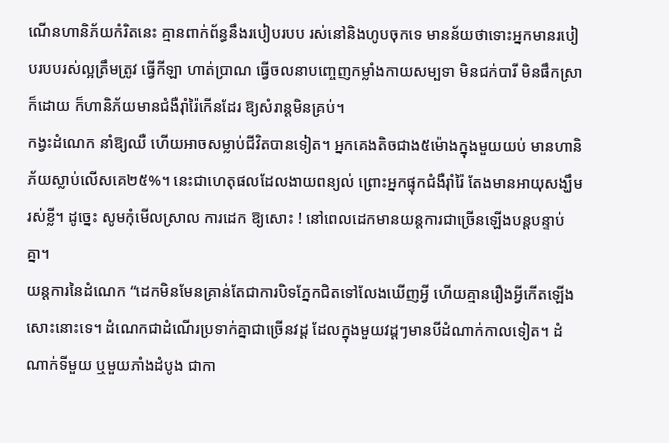ណើនហានិភ័យកំរិតនេះ គ្មានពាក់ព័ន្ធនឹងរបៀបរបប រស់នៅនិងហូបចុកទេ មានន័យថាទោះអ្នកមានរបៀបរបបរស់ល្អត្រឹមត្រូវ ធ្វើកីឡា ហាត់ប្រាណ ធ្វើចលនាបញ្ចេញកម្លាំងកាយសម្បទា មិនជក់បារី មិនផឹកស្រា ក៏ដោយ ក៏ហានិភ័យមានជំងឺរ៉ាំរ៉ៃកើនដែរ ឱ្យសំរាន្តមិនគ្រប់។
កង្វះដំណេក នាំឱ្យឈឺ ហើយអាចសម្លាប់ជីវិតបានទៀត។ អ្នកគេងតិចជាង៥ម៉ោងក្នុងមួយយប់ មានហានិភ័យស្លាប់លើសគេ២៥%។ នេះជាហេតុផលដែលងាយពន្យល់ ព្រោះអ្នកផ្ទុកជំងឺរ៉ាំរ៉ៃ តែងមានអាយុសង្ឃឹមរស់ខ្លី។ ដូច្នេះ សូមកុំមើលស្រាល ការដេក ឱ្យសោះ ! នៅពេលដេកមានយន្តការជាច្រើនឡើងបន្តបន្ទាប់គ្នា។
យន្តការនៃដំណេក “ដេកមិនមែនគ្រាន់តែជាការបិទភ្នែកជិតទៅលែងឃើញអ្វី ហើយគ្មានរឿងអ្វីកើតឡើងសោះនោះទេ។ ដំណេកជាដំណើរប្រទាក់គ្នាជាច្រើនវដ្ត ដែលក្នុងមួយវដ្តៗមានបីដំណាក់កាលទៀត។ ដំណាក់ទីមួយ ឬមួយភាំងដំបូង ជាកា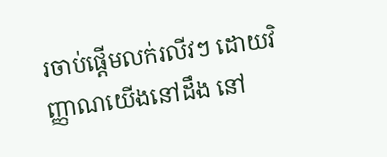រចាប់ផ្តើមលក់រលីវៗ ដោយវិញ្ញាណយើងនៅដឹង នៅ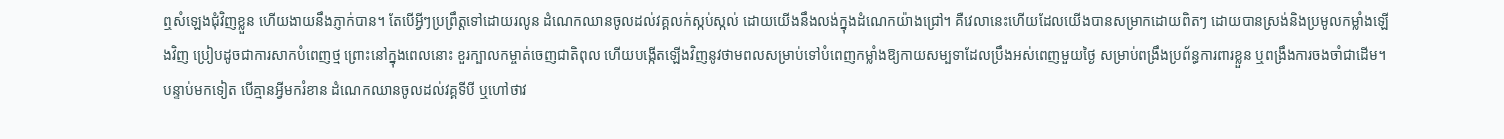ឮសំឡេងជុំវិញខ្លួន ហើយងាយនឹងភ្ញាក់បាន។ តែបើអ្វីៗប្រព្រឹត្តទៅដោយរលូន ដំណេកឈានចូលដល់វគ្គលក់ស្កប់ស្កល់ ដោយយើងនឹងលង់ក្នុងដំណេកយ៉ាងជ្រៅ។ គឺវេលានេះហើយដែលយើងបានសម្រាកដោយពិតៗ ដោយបានស្រង់និងប្រមូលកម្លាំងឡើងវិញ ប្រៀបដូចជាការសាកបំពេញថ្ម ព្រោះនៅក្នុងពេលនោះ ខួរក្បាលកម្ចាត់ចេញជាតិពុល ហើយបង្កើតឡើងវិញនូវថាមពលសម្រាប់ទៅបំពេញកម្លាំងឱ្យកាយសម្បទាដែលប្រឹងអស់ពេញមួយថ្ងៃ សម្រាប់ពង្រឹងប្រព័ន្ធការពារខ្លួន ឬពង្រឹងការចងចាំជាដើម។ បន្ទាប់មកទៀត បើគ្មានអ្វីមករំខាន ដំណេកឈានចូលដល់វគ្គទីបី ឬហៅថាវ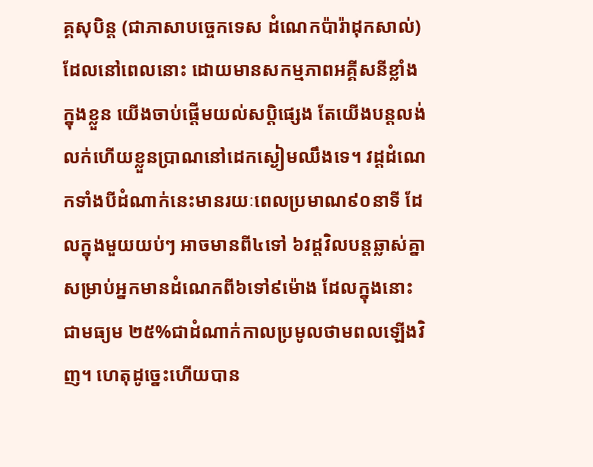គ្គសុបិន្ត (ជាភាសាបច្ចេកទេស ដំណេកប៉ារ៉ាដុកសាល់) ដែលនៅពេលនោះ ដោយមានសកម្មភាពអគ្គីសនីខ្លាំងក្នុងខ្លួន យើងចាប់ផ្តើមយល់សប្តិផ្សេង តែយើងបន្តលង់លក់ហើយខ្លួនប្រាណនៅដេកស្ងៀមឈឹងទេ។ វដ្តដំណេកទាំងបីដំណាក់នេះមានរយៈពេលប្រមាណ៩០នាទី ដែលក្នុងមួយយប់ៗ អាចមានពី៤ទៅ ៦វដ្តវិលបន្តឆ្លាស់គ្នា សម្រាប់អ្នកមានដំណេកពី៦ទៅ៩ម៉ោង ដែលក្នុងនោះ ជាមធ្យម ២៥%ជាដំណាក់កាលប្រមូលថាមពលឡើងវិញ។ ហេតុដូច្នេះហើយបាន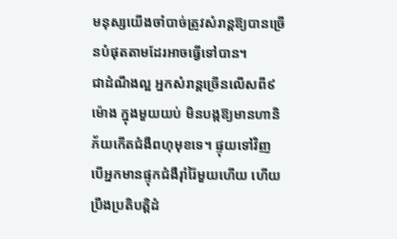មនុស្សយើងចាំបាច់ត្រូវសំរាន្តឱ្យបានច្រើនបំផុតតាមដែរអាចធ្វើទៅបាន។
ជាដំណឹងល្អ អ្នកសំរាន្តច្រើនលើសពី៩ម៉ោង ក្នុងមួយយប់ មិនបង្កឱ្យមានហានិភ័យកើតជំងឺពហុមុខទេ។ ផ្ទុយទៅវិញ បើអ្នកមានផ្ទុកជំងឺរ៉ាំរ៉ៃមួយហើយ ហើយប្រឹងប្រតិបត្តិដំ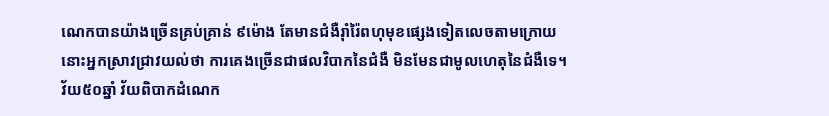ណេកបានយ៉ាងច្រើនគ្រប់គ្រាន់ ៩ម៉ោង តែមានជំងឺរ៉ាំរ៉ៃពហុមុខផ្សេងទៀតលេចតាមក្រោយ នោះអ្នកស្រាវជ្រាវយល់ថា ការគេងច្រើនជាផលវិបាកនៃជំងឺ មិនមែនជាមូលហេតុនៃជំងឺទេ។
វ័យ៥០ឆ្នាំ វ័យពិបាកដំណេក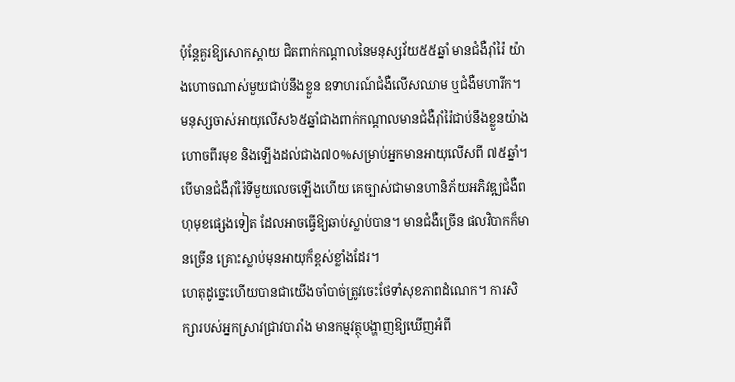ប៉ុន្តែគួរឱ្យសោកស្តាយ ជិតពាក់កណ្តាលនៃមនុស្សវ័យ៥៥ឆ្នាំ មានជំងឺរ៉ាំរ៉ៃ យ៉ាងហោចណាស់មួយជាប់នឹងខ្លួន ឧទាហរណ៍ជំងឺលើសឈាម ឬជំងឺមហារីក។ មនុស្សចាស់អាយុលើស៦៥ឆ្នាំជាងពាក់កណ្តាលមានជំងឺរ៉ាំរ៉ៃជាប់នឹងខ្លួនយ៉ាងហោចពីរមុខ និងឡើងដល់ជាង៧០%សម្រាប់អ្នកមានអាយុលើសពី ៧៥ឆ្នាំ។ បើមានជំងឺរ៉ាំរ៉ៃទីមួយលេចឡើងហើយ គេច្បាស់ជាមានហានិភ័យអភិវឌ្ឍជំងឺពហុមុខផ្សេងទៀត ដែលអាចធ្វើឱ្យឆាប់ស្លាប់បាន។ មានជំងឺច្រើន ផលវិបាកក៏មានច្រើន គ្រោះស្លាប់មុនអាយុក៏ខ្ពស់ខ្លាំងដែរ។
ហេតុដូច្នេះហើយបានជាយើងចាំបាច់ត្រូវចេះថែទាំសុខភាពដំណេក។ ការសិក្សារបស់អ្នកស្រាវជ្រាវបារាំង មានកម្មវត្ថុបង្ហាញឱ្យឃើញអំពី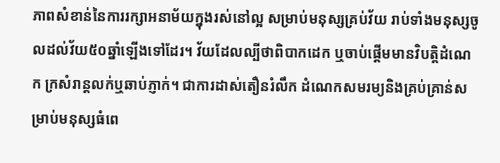ភាពសំខាន់នៃការរក្សាអនាម័យក្នុងរស់នៅល្អ សម្រាប់មនុស្សគ្រប់វ័យ រាប់ទាំងមនុស្សចូលដល់វ័យ៥០ឆ្នាំឡើងទៅដែរ។ វ័យដែលល្បីថាពិបាកដេក ឬចាប់ផ្តើមមានវិបត្តិដំណេក ក្រសំរាន្តលក់ឬឆាប់ភ្ញាក់។ ជាការដាស់តឿនរំលឹក ដំណេកសមរម្យនិងគ្រប់គ្រាន់សម្រាប់មនុស្សធំពេ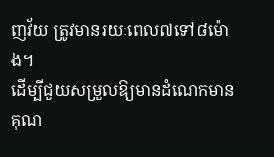ញវ័យ ត្រូវមានរយៈពេល៧ទៅ៨ម៉ោង។
ដើម្បីជួយសម្រួលឱ្យមានដំណេកមានគុណ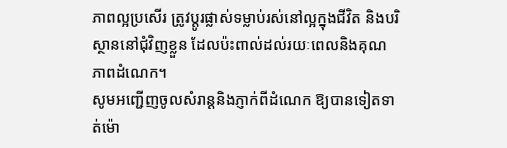ភាពល្អប្រសើរ ត្រូវប្តូរផ្លាស់ទម្លាប់រស់នៅល្អក្នុងជីវិត និងបរិស្ថាននៅជុំវិញខ្លួន ដែលប៉ះពាល់ដល់រយៈពេលនិងគុណភាពដំណេក។
សូមអញ្ជើញចូលសំរាន្តនិងភ្ញាក់ពីដំណេក ឱ្យបានទៀតទាត់ម៉ោ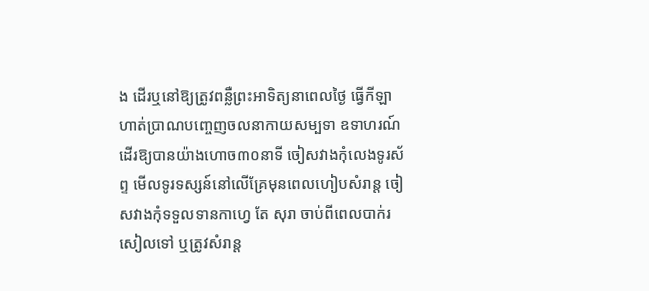ង ដើរឬនៅឱ្យត្រូវពន្លឺព្រះអាទិត្យនាពេលថ្ងៃ ធ្វើកីឡាហាត់ប្រាណបញ្ចេញចលនាកាយសម្បទា ឧទាហរណ៍ដើរឱ្យបានយ៉ាងហោច៣០នាទី ចៀសវាងកុំលេងទូរស័ព្ទ មើលទូរទស្សន៍នៅលើគ្រែមុនពេលហៀបសំរាន្ត ចៀសវាងកុំទទួលទានកាហ្វេ តែ សុរា ចាប់ពីពេលបាក់រសៀលទៅ ឬត្រូវសំរាន្ត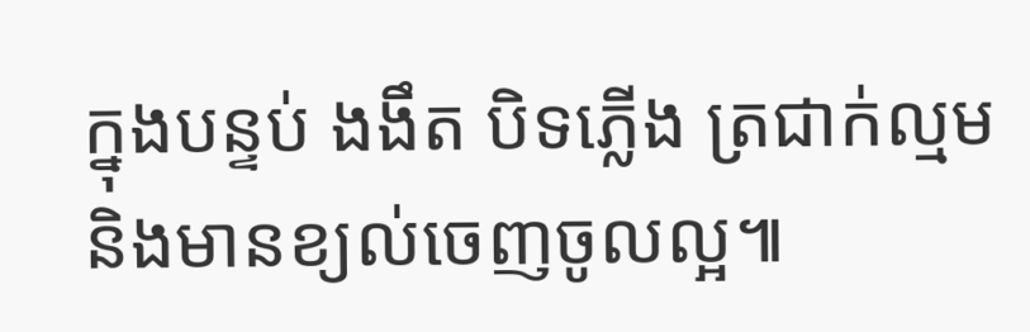ក្នុងបន្ទប់ ងងឹត បិទភ្លើង ត្រជាក់ល្មមនិងមានខ្យល់ចេញចូលល្អ៕